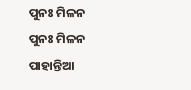ପୁନଃ ମିଳନ
ପୁନଃ ମିଳନ
ପାହାନ୍ତିଆ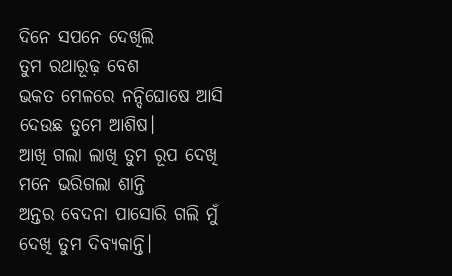ଦିନେ ସପନେ ଦେଖିଲି
ତୁମ ରଥାରୂଢ଼ ବେଶ
ଭକତ ମେଳରେ ନନ୍ଦିଘୋଷେ ଆସି
ଦେଉଛ ତୁମେ ଆଶିଷ।
ଆଖି ଗଲା ଲାଖି ତୁମ ରୂପ ଦେଖି
ମନେ ଭରିଗଲା ଶାନ୍ତି
ଅନ୍ତର ବେଦନା ପାସୋରି ଗଲି ମୁଁ
ଦେଖି ତୁମ ଦିବ୍ୟକାନ୍ତି।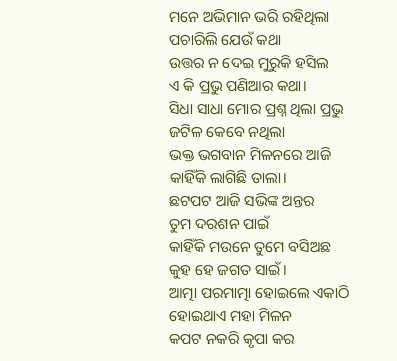ମନେ ଅଭିମାନ ଭରି ରହିଥିଲା
ପଚାରିଲି ଯେଉଁ କଥା
ଉତ୍ତର ନ ଦେଇ ମୁରୁକି ହସିଲ
ଏ କି ପ୍ରଭୁ ପଣିଆର କଥା।
ସିଧା ସାଧା ମୋର ପ୍ରଶ୍ନ ଥିଲା ପ୍ରଭୁ
ଜଟିଳ କେବେ ନଥିଲା
ଭକ୍ତ ଭଗବାନ ମିଳନରେ ଆଜି
କାହିଁକି ଲାଗିଛି ତାଲା।
ଛଟପଟ ଆଜି ସଭିଙ୍କ ଅନ୍ତର
ତୁମ ଦରଶନ ପାଇଁ
କାହିଁକି ମଉନେ ତୁମେ ବସିଅଛ
କୁହ ହେ ଜଗତ ସାଇଁ।
ଆତ୍ମା ପରମାତ୍ମା ହୋଇଲେ ଏକାଠି
ହୋଇଥାଏ ମହା ମିଳନ
କପଟ ନକରି କୃପା କର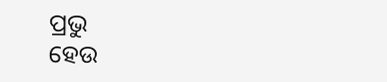ପ୍ରଭୁ
ହେଉ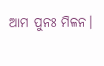ଆମ ପୁନଃ ମିଳନ।